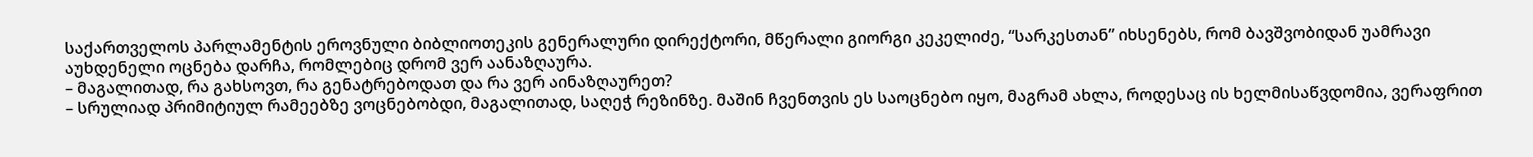საქართველოს პარლამენტის ეროვნული ბიბლიოთეკის გენერალური დირექტორი, მწერალი გიორგი კეკელიძე, “სარკესთან” იხსენებს, რომ ბავშვობიდან უამრავი აუხდენელი ოცნება დარჩა, რომლებიც დრომ ვერ აანაზღაურა.
– მაგალითად, რა გახსოვთ, რა გენატრებოდათ და რა ვერ აინაზღაურეთ?
– სრულიად პრიმიტიულ რამეებზე ვოცნებობდი, მაგალითად, საღეჭ რეზინზე. მაშინ ჩვენთვის ეს საოცნებო იყო, მაგრამ ახლა, როდესაც ის ხელმისაწვდომია, ვერაფრით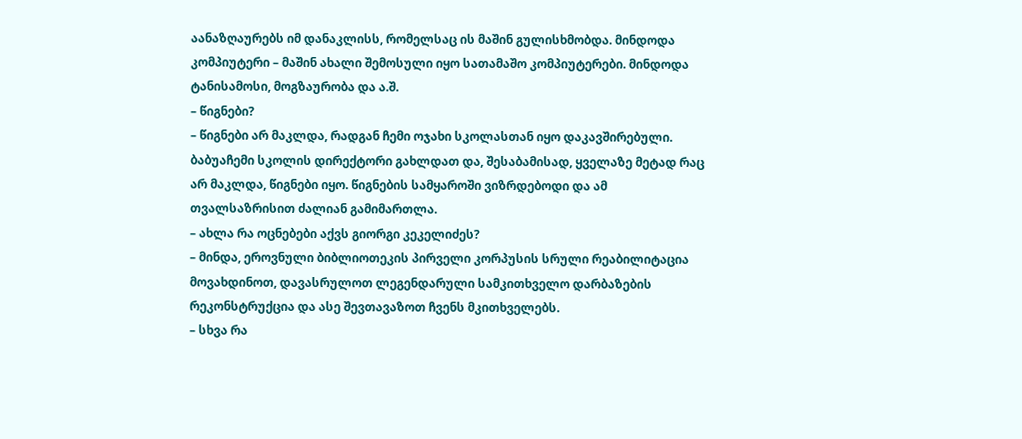აანაზღაურებს იმ დანაკლისს, რომელსაც ის მაშინ გულისხმობდა. მინდოდა კომპიუტერი – მაშინ ახალი შემოსული იყო სათამაშო კომპიუტერები. მინდოდა ტანისამოსი, მოგზაურობა და ა.შ.
– წიგნები?
– წიგნები არ მაკლდა, რადგან ჩემი ოჯახი სკოლასთან იყო დაკავშირებული. ბაბუაჩემი სკოლის დირექტორი გახლდათ და, შესაბამისად, ყველაზე მეტად რაც არ მაკლდა, წიგნები იყო. წიგნების სამყაროში ვიზრდებოდი და ამ თვალსაზრისით ძალიან გამიმართლა.
– ახლა რა ოცნებები აქვს გიორგი კეკელიძეს?
– მინდა, ეროვნული ბიბლიოთეკის პირველი კორპუსის სრული რეაბილიტაცია მოვახდინოთ, დავასრულოთ ლეგენდარული სამკითხველო დარბაზების რეკონსტრუქცია და ასე შევთავაზოთ ჩვენს მკითხველებს.
– სხვა რა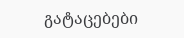გატაცებები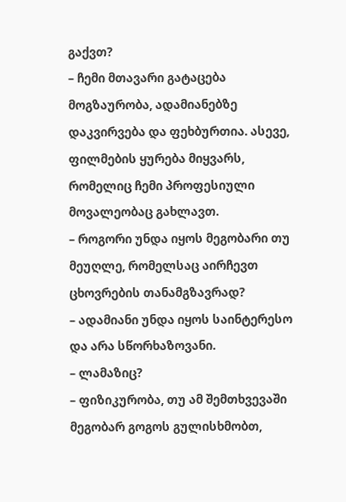გაქვთ?
– ჩემი მთავარი გატაცება მოგზაურობა, ადამიანებზე დაკვირვება და ფეხბურთია. ასევე, ფილმების ყურება მიყვარს, რომელიც ჩემი პროფესიული მოვალეობაც გახლავთ.
– როგორი უნდა იყოს მეგობარი თუ მეუღლე, რომელსაც აირჩევთ ცხოვრების თანამგზავრად?
– ადამიანი უნდა იყოს საინტერესო და არა სწორხაზოვანი.
– ლამაზიც?
– ფიზიკურობა, თუ ამ შემთხვევაში მეგობარ გოგოს გულისხმობთ,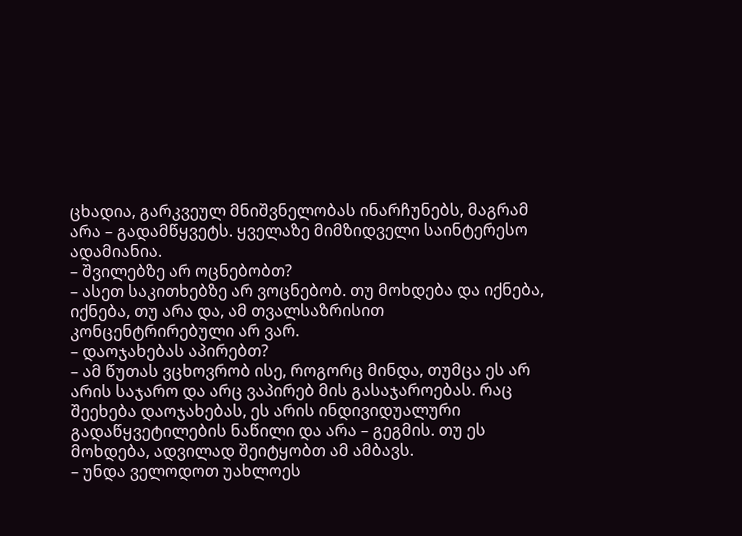ცხადია, გარკვეულ მნიშვნელობას ინარჩუნებს, მაგრამ არა – გადამწყვეტს. ყველაზე მიმზიდველი საინტერესო ადამიანია.
– შვილებზე არ ოცნებობთ?
– ასეთ საკითხებზე არ ვოცნებობ. თუ მოხდება და იქნება, იქნება, თუ არა და, ამ თვალსაზრისით კონცენტრირებული არ ვარ.
– დაოჯახებას აპირებთ?
– ამ წუთას ვცხოვრობ ისე, როგორც მინდა, თუმცა ეს არ არის საჯარო და არც ვაპირებ მის გასაჯაროებას. რაც შეეხება დაოჯახებას, ეს არის ინდივიდუალური გადაწყვეტილების ნაწილი და არა – გეგმის. თუ ეს მოხდება, ადვილად შეიტყობთ ამ ამბავს.
– უნდა ველოდოთ უახლოეს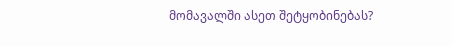მომავალში ასეთ შეტყობინებას?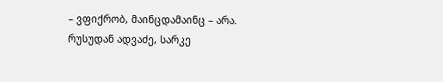– ვფიქრობ, მაინცდამაინც – არა.
რუსუდან ადვაძე, სარკე